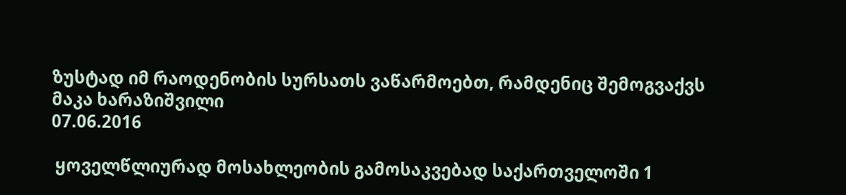ზუსტად იმ რაოდენობის სურსათს ვაწარმოებთ, რამდენიც შემოგვაქვს
მაკა ხარაზიშვილი
07.06.2016

 ყოველწლიურად მოსახლეობის გამოსაკვებად საქართველოში 1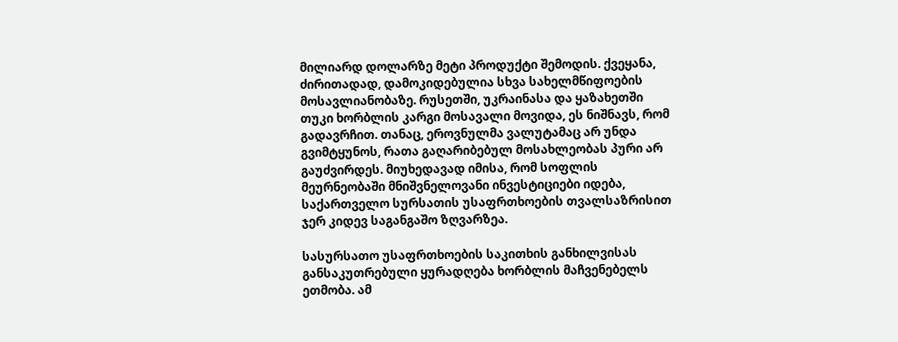მილიარდ დოლარზე მეტი პროდუქტი შემოდის. ქვეყანა, ძირითადად, დამოკიდებულია სხვა სახელმწიფოების მოსავლიანობაზე. რუსეთში, უკრაინასა და ყაზახეთში თუკი ხორბლის კარგი მოსავალი მოვიდა, ეს ნიშნავს, რომ გადავრჩით. თანაც, ეროვნულმა ვალუტამაც არ უნდა გვიმტყუნოს, რათა გაღარიბებულ მოსახლეობას პური არ გაუძვირდეს. მიუხედავად იმისა, რომ სოფლის მეურნეობაში მნიშვნელოვანი ინვესტიციები იდება, საქართველო სურსათის უსაფრთხოების თვალსაზრისით ჯერ კიდევ საგანგაშო ზღვარზეა.

სასურსათო უსაფრთხოების საკითხის განხილვისას განსაკუთრებული ყურადღება ხორბლის მაჩვენებელს ეთმობა. ამ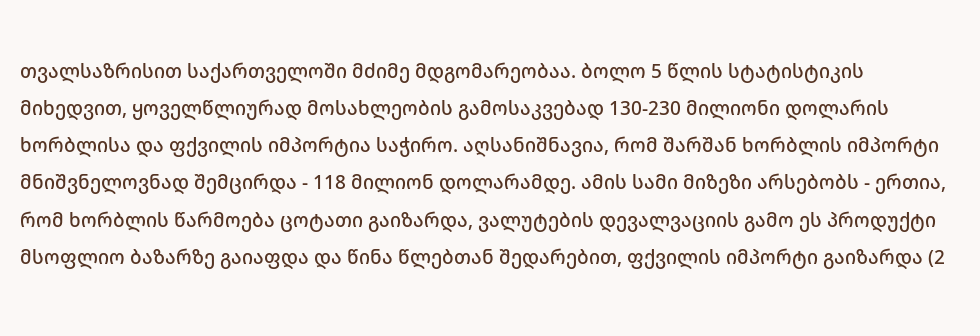თვალსაზრისით საქართველოში მძიმე მდგომარეობაა. ბოლო 5 წლის სტატისტიკის მიხედვით, ყოველწლიურად მოსახლეობის გამოსაკვებად 130-230 მილიონი დოლარის ხორბლისა და ფქვილის იმპორტია საჭირო. აღსანიშნავია, რომ შარშან ხორბლის იმპორტი მნიშვნელოვნად შემცირდა - 118 მილიონ დოლარამდე. ამის სამი მიზეზი არსებობს - ერთია, რომ ხორბლის წარმოება ცოტათი გაიზარდა, ვალუტების დევალვაციის გამო ეს პროდუქტი მსოფლიო ბაზარზე გაიაფდა და წინა წლებთან შედარებით, ფქვილის იმპორტი გაიზარდა (2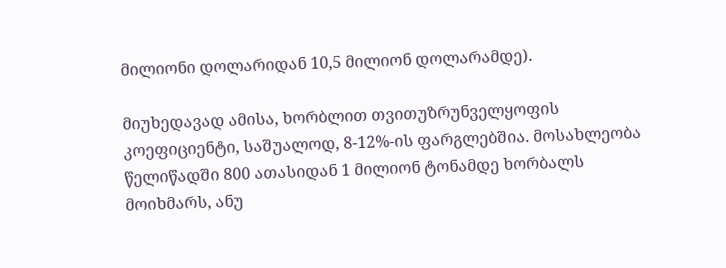მილიონი დოლარიდან 10,5 მილიონ დოლარამდე).

მიუხედავად ამისა, ხორბლით თვითუზრუნველყოფის კოეფიციენტი, საშუალოდ, 8-12%-ის ფარგლებშია. მოსახლეობა წელიწადში 800 ათასიდან 1 მილიონ ტონამდე ხორბალს მოიხმარს, ანუ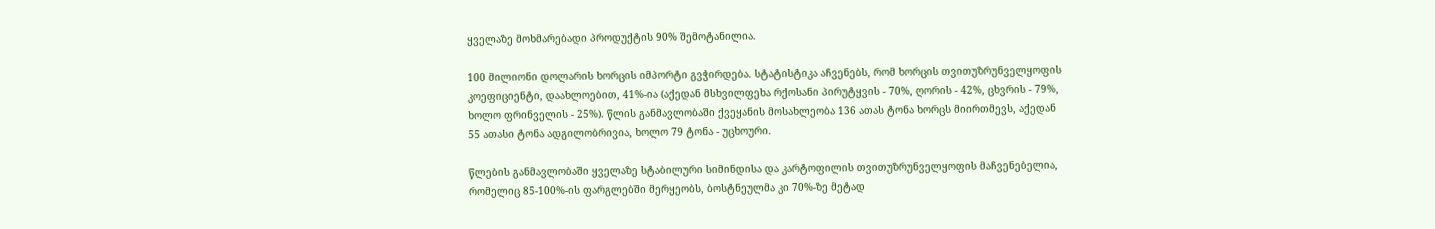ყველაზე მოხმარებადი პროდუქტის 90% შემოტანილია.

100 მილიონი დოლარის ხორცის იმპორტი გვჭირდება. სტატისტიკა აჩვენებს, რომ ხორცის თვითუზრუნველყოფის კოეფიციენტი, დაახლოებით, 41%-ია (აქედან მსხვილფეხა რქოსანი პირუტყვის - 70%, ღორის - 42%, ცხვრის - 79%, ხოლო ფრინველის - 25%). წლის განმავლობაში ქვეყანის მოსახლეობა 136 ათას ტონა ხორცს მიირთმევს, აქედან 55 ათასი ტონა ადგილობრივია, ხოლო 79 ტონა - უცხოური.

წლების განმავლობაში ყველაზე სტაბილური სიმინდისა და კარტოფილის თვითუზრუნველყოფის მაჩვენებელია, რომელიც 85-100%-ის ფარგლებში მერყეობს, ბოსტნეულმა კი 70%-ზე მეტად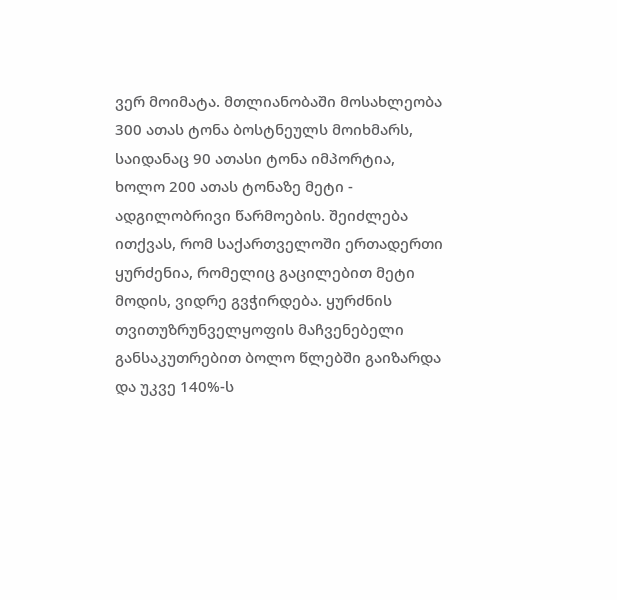ვერ მოიმატა. მთლიანობაში მოსახლეობა 300 ათას ტონა ბოსტნეულს მოიხმარს, საიდანაც 90 ათასი ტონა იმპორტია, ხოლო 200 ათას ტონაზე მეტი - ადგილობრივი წარმოების. შეიძლება ითქვას, რომ საქართველოში ერთადერთი ყურძენია, რომელიც გაცილებით მეტი მოდის, ვიდრე გვჭირდება. ყურძნის თვითუზრუნველყოფის მაჩვენებელი განსაკუთრებით ბოლო წლებში გაიზარდა და უკვე 140%-ს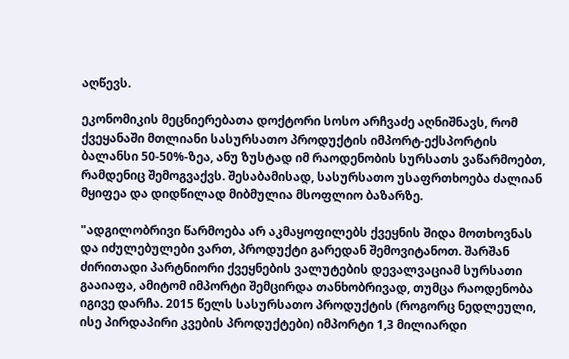აღწევს.

ეკონომიკის მეცნიერებათა დოქტორი სოსო არჩვაძე აღნიშნავს, რომ ქვეყანაში მთლიანი სასურსათო პროდუქტის იმპორტ-ექსპორტის ბალანსი 50-50%-ზეა, ანუ ზუსტად იმ რაოდენობის სურსათს ვაწარმოებთ, რამდენიც შემოგვაქვს. შესაბამისად, სასურსათო უსაფრთხოება ძალიან მყიფეა და დიდწილად მიბმულია მსოფლიო ბაზარზე.

"ადგილობრივი წარმოება არ აკმაყოფილებს ქვეყნის შიდა მოთხოვნას და იძულებულები ვართ, პროდუქტი გარედან შემოვიტანოთ. შარშან ძირითადი პარტნიორი ქვეყნების ვალუტების დევალვაციამ სურსათი გააიაფა, ამიტომ იმპორტი შემცირდა თანხობრივად, თუმცა რაოდენობა იგივე დარჩა. 2015 წელს სასურსათო პროდუქტის (როგორც ნედლეული, ისე პირდაპირი კვების პროდუქტები) იმპორტი 1,3 მილიარდი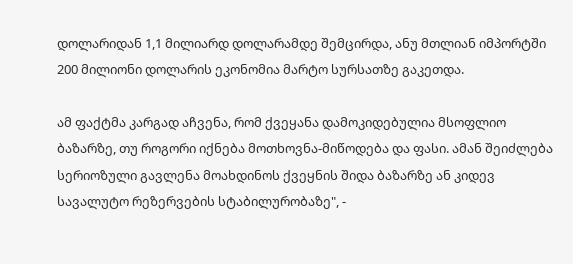დოლარიდან 1,1 მილიარდ დოლარამდე შემცირდა, ანუ მთლიან იმპორტში 200 მილიონი დოლარის ეკონომია მარტო სურსათზე გაკეთდა.

ამ ფაქტმა კარგად აჩვენა, რომ ქვეყანა დამოკიდებულია მსოფლიო ბაზარზე, თუ როგორი იქნება მოთხოვნა-მიწოდება და ფასი. ამან შეიძლება სერიოზული გავლენა მოახდინოს ქვეყნის შიდა ბაზარზე ან კიდევ სავალუტო რეზერვების სტაბილურობაზე", -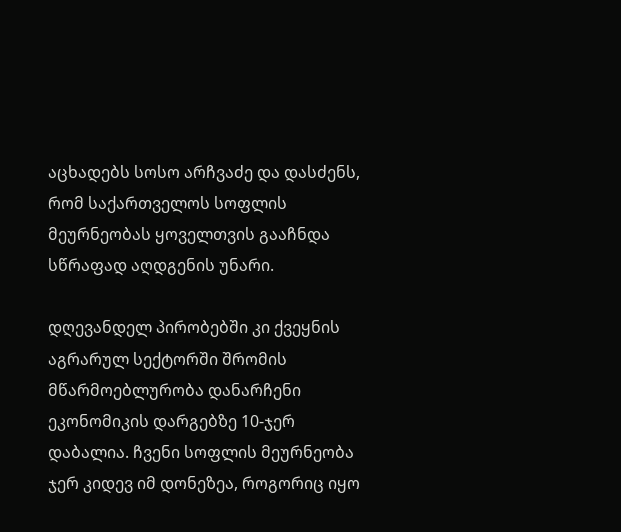აცხადებს სოსო არჩვაძე და დასძენს, რომ საქართველოს სოფლის მეურნეობას ყოველთვის გააჩნდა სწრაფად აღდგენის უნარი.

დღევანდელ პირობებში კი ქვეყნის აგრარულ სექტორში შრომის მწარმოებლურობა დანარჩენი ეკონომიკის დარგებზე 10-ჯერ დაბალია. ჩვენი სოფლის მეურნეობა ჯერ კიდევ იმ დონეზეა, როგორიც იყო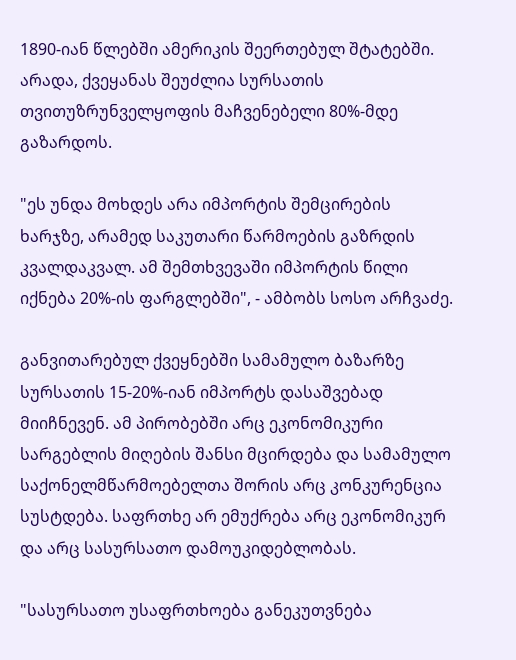1890-იან წლებში ამერიკის შეერთებულ შტატებში. არადა, ქვეყანას შეუძლია სურსათის თვითუზრუნველყოფის მაჩვენებელი 80%-მდე გაზარდოს.

"ეს უნდა მოხდეს არა იმპორტის შემცირების ხარჯზე, არამედ საკუთარი წარმოების გაზრდის კვალდაკვალ. ამ შემთხვევაში იმპორტის წილი იქნება 20%-ის ფარგლებში", - ამბობს სოსო არჩვაძე.

განვითარებულ ქვეყნებში სამამულო ბაზარზე სურსათის 15-20%-იან იმპორტს დასაშვებად მიიჩნევენ. ამ პირობებში არც ეკონომიკური სარგებლის მიღების შანსი მცირდება და სამამულო საქონელმწარმოებელთა შორის არც კონკურენცია სუსტდება. საფრთხე არ ემუქრება არც ეკონომიკურ და არც სასურსათო დამოუკიდებლობას.

"სასურსათო უსაფრთხოება განეკუთვნება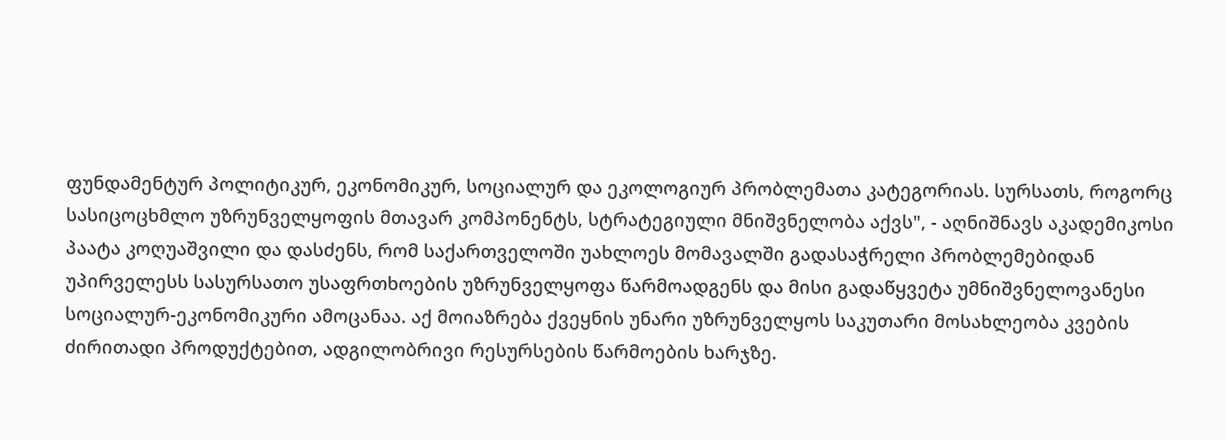ფუნდამენტურ პოლიტიკურ, ეკონომიკურ, სოციალურ და ეკოლოგიურ პრობლემათა კატეგორიას. სურსათს, როგორც სასიცოცხმლო უზრუნველყოფის მთავარ კომპონენტს, სტრატეგიული მნიშვნელობა აქვს", - აღნიშნავს აკადემიკოსი პაატა კოღუაშვილი და დასძენს, რომ საქართველოში უახლოეს მომავალში გადასაჭრელი პრობლემებიდან უპირველესს სასურსათო უსაფრთხოების უზრუნველყოფა წარმოადგენს და მისი გადაწყვეტა უმნიშვნელოვანესი სოციალურ-ეკონომიკური ამოცანაა. აქ მოიაზრება ქვეყნის უნარი უზრუნველყოს საკუთარი მოსახლეობა კვების ძირითადი პროდუქტებით, ადგილობრივი რესურსების წარმოების ხარჯზე.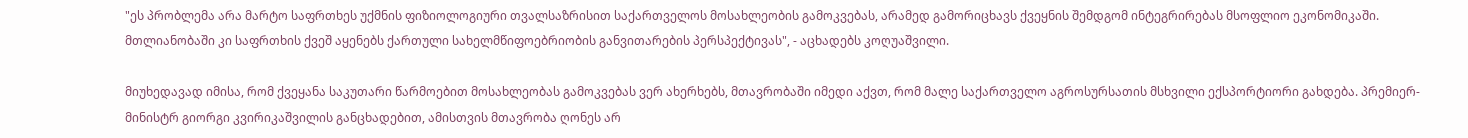"ეს პრობლემა არა მარტო საფრთხეს უქმნის ფიზიოლოგიური თვალსაზრისით საქართველოს მოსახლეობის გამოკვებას, არამედ გამორიცხავს ქვეყნის შემდგომ ინტეგრირებას მსოფლიო ეკონომიკაში. მთლიანობაში კი საფრთხის ქვეშ აყენებს ქართული სახელმწიფოებრიობის განვითარების პერსპექტივას", - აცხადებს კოღუაშვილი.

მიუხედავად იმისა, რომ ქვეყანა საკუთარი წარმოებით მოსახლეობას გამოკვებას ვერ ახერხებს, მთავრობაში იმედი აქვთ, რომ მალე საქართველო აგროსურსათის მსხვილი ექსპორტიორი გახდება. პრემიერ-მინისტრ გიორგი კვირიკაშვილის განცხადებით, ამისთვის მთავრობა ღონეს არ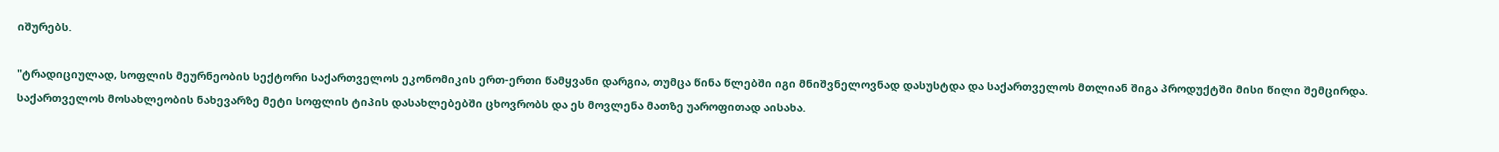იშურებს.

"ტრადიციულად, სოფლის მეურნეობის სექტორი საქართველოს ეკონომიკის ერთ-ერთი წამყვანი დარგია, თუმცა წინა წლებში იგი მნიშვნელოვნად დასუსტდა და საქართველოს მთლიან შიგა პროდუქტში მისი წილი შემცირდა. საქართველოს მოსახლეობის ნახევარზე მეტი სოფლის ტიპის დასახლებებში ცხოვრობს და ეს მოვლენა მათზე უაროფითად აისახა.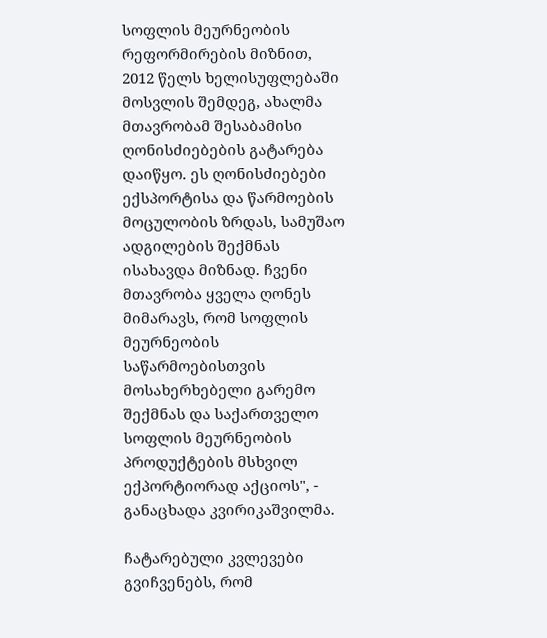სოფლის მეურნეობის რეფორმირების მიზნით, 2012 წელს ხელისუფლებაში მოსვლის შემდეგ, ახალმა მთავრობამ შესაბამისი ღონისძიებების გატარება დაიწყო. ეს ღონისძიებები ექსპორტისა და წარმოების მოცულობის ზრდას, სამუშაო ადგილების შექმნას ისახავდა მიზნად. ჩვენი მთავრობა ყველა ღონეს მიმარავს, რომ სოფლის მეურნეობის საწარმოებისთვის მოსახერხებელი გარემო შექმნას და საქართველო სოფლის მეურნეობის პროდუქტების მსხვილ ექპორტიორად აქციოს", - განაცხადა კვირიკაშვილმა.

ჩატარებული კვლევები გვიჩვენებს, რომ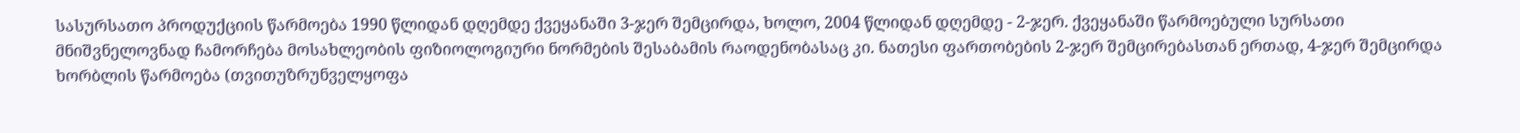სასურსათო პროდუქციის წარმოება 1990 წლიდან დღემდე ქვეყანაში 3-ჯერ შემცირდა, ხოლო, 2004 წლიდან დღემდე - 2-ჯერ. ქვეყანაში წარმოებული სურსათი მნიშვნელოვნად ჩამორჩება მოსახლეობის ფიზიოლოგიური ნორმების შესაბამის რაოდენობასაც კი. ნათესი ფართობების 2-ჯერ შემცირებასთან ერთად, 4-ჯერ შემცირდა ხორბლის წარმოება (თვითუზრუნველყოფა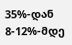35%-დან 8-12%-მდე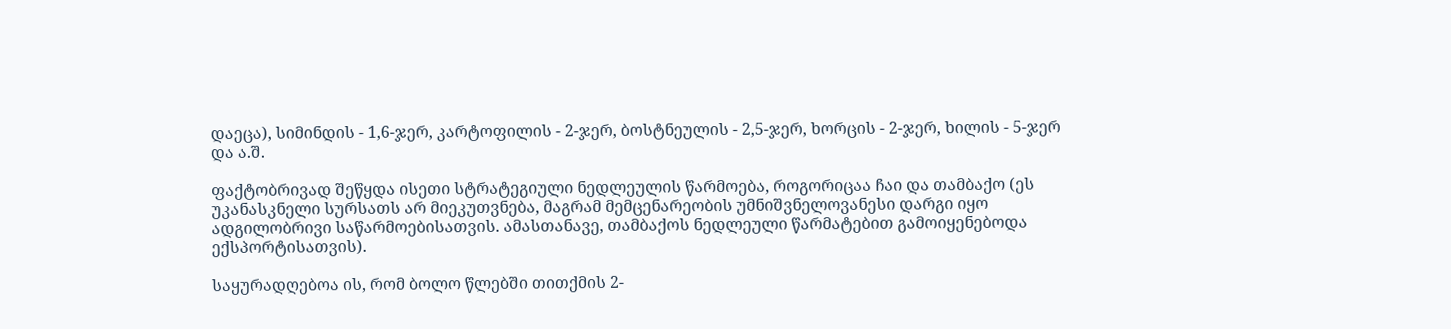დაეცა), სიმინდის - 1,6-ჯერ, კარტოფილის - 2-ჯერ, ბოსტნეულის - 2,5-ჯერ, ხორცის - 2-ჯერ, ხილის - 5-ჯერ და ა.შ.

ფაქტობრივად შეწყდა ისეთი სტრატეგიული ნედლეულის წარმოება, როგორიცაა ჩაი და თამბაქო (ეს უკანასკნელი სურსათს არ მიეკუთვნება, მაგრამ მემცენარეობის უმნიშვნელოვანესი დარგი იყო ადგილობრივი საწარმოებისათვის. ამასთანავე, თამბაქოს ნედლეული წარმატებით გამოიყენებოდა ექსპორტისათვის).

საყურადღებოა ის, რომ ბოლო წლებში თითქმის 2-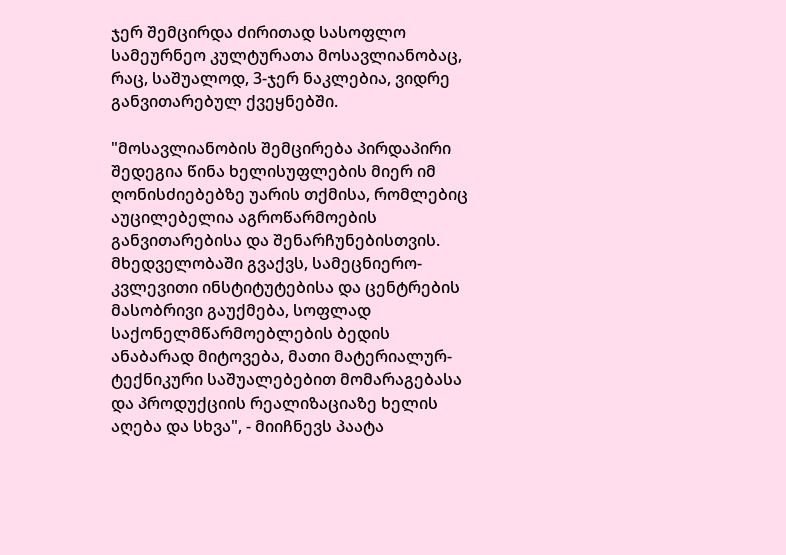ჯერ შემცირდა ძირითად სასოფლო სამეურნეო კულტურათა მოსავლიანობაც, რაც, საშუალოდ, 3-ჯერ ნაკლებია, ვიდრე განვითარებულ ქვეყნებში.

"მოსავლიანობის შემცირება პირდაპირი შედეგია წინა ხელისუფლების მიერ იმ ღონისძიებებზე უარის თქმისა, რომლებიც აუცილებელია აგროწარმოების განვითარებისა და შენარჩუნებისთვის. მხედველობაში გვაქვს, სამეცნიერო-კვლევითი ინსტიტუტებისა და ცენტრების მასობრივი გაუქმება, სოფლად საქონელმწარმოებლების ბედის ანაბარად მიტოვება, მათი მატერიალურ-ტექნიკური საშუალებებით მომარაგებასა და პროდუქციის რეალიზაციაზე ხელის აღება და სხვა", - მიიჩნევს პაატა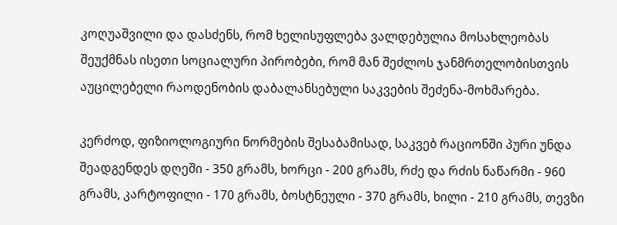კოღუაშვილი და დასძენს, რომ ხელისუფლება ვალდებულია მოსახლეობას შეუქმნას ისეთი სოციალური პირობები, რომ მან შეძლოს ჯანმრთელობისთვის აუცილებელი რაოდენობის დაბალანსებული საკვების შეძენა-მოხმარება.

კერძოდ, ფიზიოლოგიური ნორმების შესაბამისად, საკვებ რაციონში პური უნდა შეადგენდეს დღეში - 350 გრამს, ხორცი - 200 გრამს, რძე და რძის ნაწარმი - 960 გრამს, კარტოფილი - 170 გრამს, ბოსტნეული - 370 გრამს, ხილი - 210 გრამს, თევზი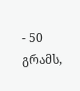- 50 გრამს,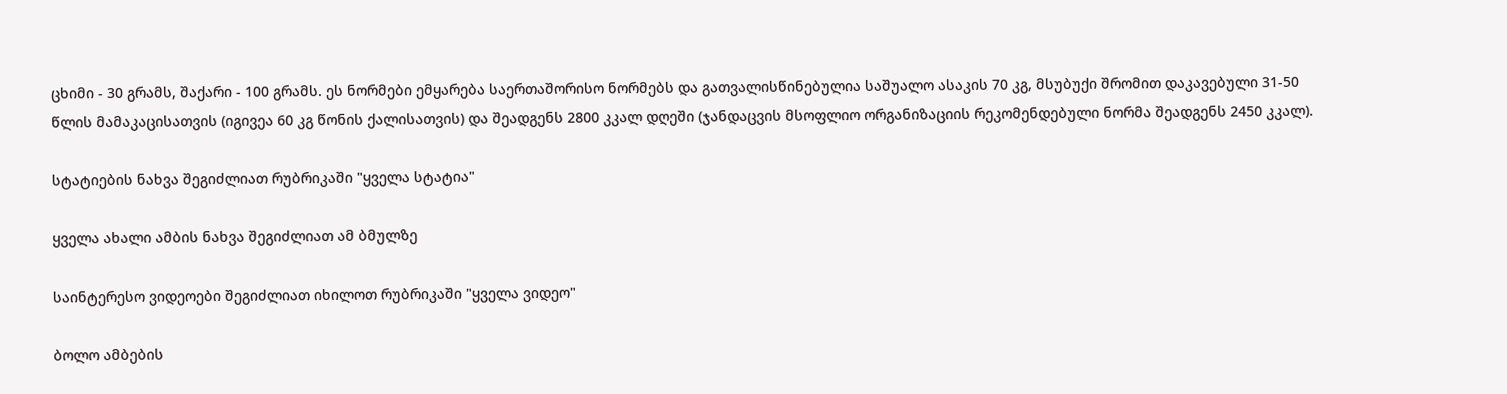ცხიმი - 30 გრამს, შაქარი - 100 გრამს. ეს ნორმები ემყარება საერთაშორისო ნორმებს და გათვალისწინებულია საშუალო ასაკის 70 კგ, მსუბუქი შრომით დაკავებული 31-50 წლის მამაკაცისათვის (იგივეა 60 კგ წონის ქალისათვის) და შეადგენს 2800 კკალ დღეში (ჯანდაცვის მსოფლიო ორგანიზაციის რეკომენდებული ნორმა შეადგენს 2450 კკალ).

სტატიების ნახვა შეგიძლიათ რუბრიკაში "ყველა სტატია"

ყველა ახალი ამბის ნახვა შეგიძლიათ ამ ბმულზე

საინტერესო ვიდეოები შეგიძლიათ იხილოთ რუბრიკაში "ყველა ვიდეო"

ბოლო ამბების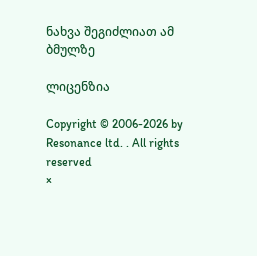ნახვა შეგიძლიათ ამ ბმულზე

ლიცენზია

Copyright © 2006-2026 by Resonance ltd. . All rights reserved
×